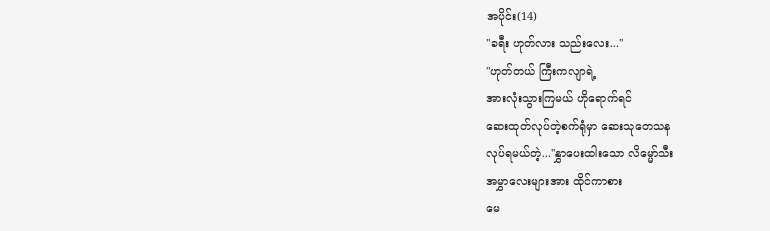အပိုင်း(14)
"ခရီး ဟုတ်လား သည်းလေး..."
"ဟုတ်တယ် ကြီးကလျာရဲ့
အားလုံးသွားကြမယ် ဟိုရောက်ရင်
ဆေးထုတ်လုပ်တဲ့စက်ရုံမှာ ဆေးသုတေသန
လုပ်ရမယ်တဲ့...''နွှာပေးထါးသော လိမ္မော်သီး
အမွှာလေးများအား ထိုင်ကာစား
မေ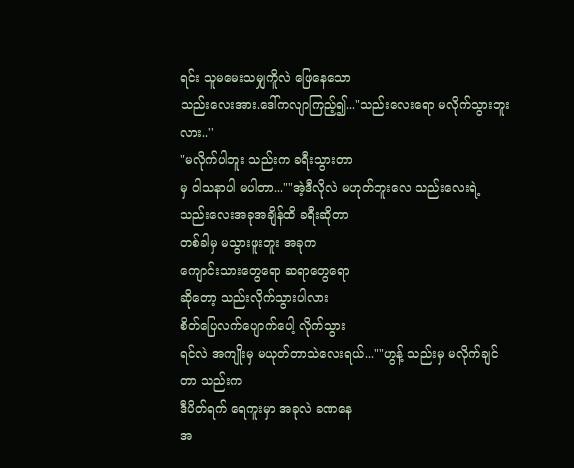ရင်း သူမမေးသမျှကိူလဲ ဖြေနေသော
သည်းလေးအား.ဒေါ်ကလျာကြည့်၍..."သည်းလေးရော မလိုက်သွားဘူးလား..''
"မလိုက်ပါဘူး သည်းက ခရီးသွားတာ
မှ ဝါသနာပါ မပါတာ...""အဲ့ဒီလိုလဲ မဟုတ်ဘူးလေ သည်းလေးရဲ့
သည်းလေးအခုအချိန်ထိ ခရီးဆိုတာ
တစ်ခါမှ မသွားဖူးဘူး အခုက
ကျောင်းသားတွေရော ဆရာတွေရော
ဆိုတော့ သည်းလိုက်သွားပါလား
စိတ်ပြေလက်ပျောက်ပေါ့ လိုက်သွား
ရင်လဲ အကျိုးမှ မယုတ်တာသဲလေးရယ်...""ဟွန့် သည်းမှ မလိုက်ချင်တာ သည်းက
ဒီပိတ်ရက် ရေကူးမှာ အခုလဲ ခဏနေ
အ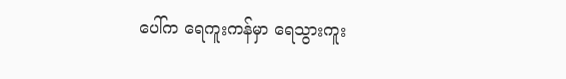ပေါ်က ရေကူးကန်မှာ ရေသွားကူး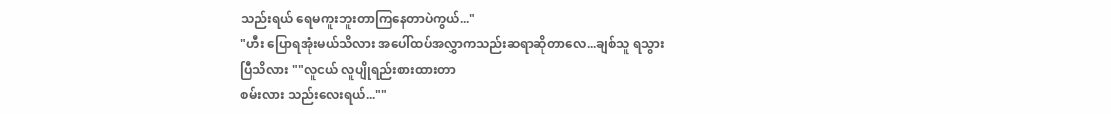သည်းရယ် ရေမကူးဘူးတာကြနေတာပဲကွယ်..."
"ဟီး ပြောရအုံးမယ်သိလား အပေါ်ထပ်အလွှာကသည်းဆရာဆိုတာလေ...ချစ်သူ ရသွား
ပြီသိလား ""လူငယ် လူပျိုရည်းစားထားတာ
စမ်းလား သည်းလေးရယ်...""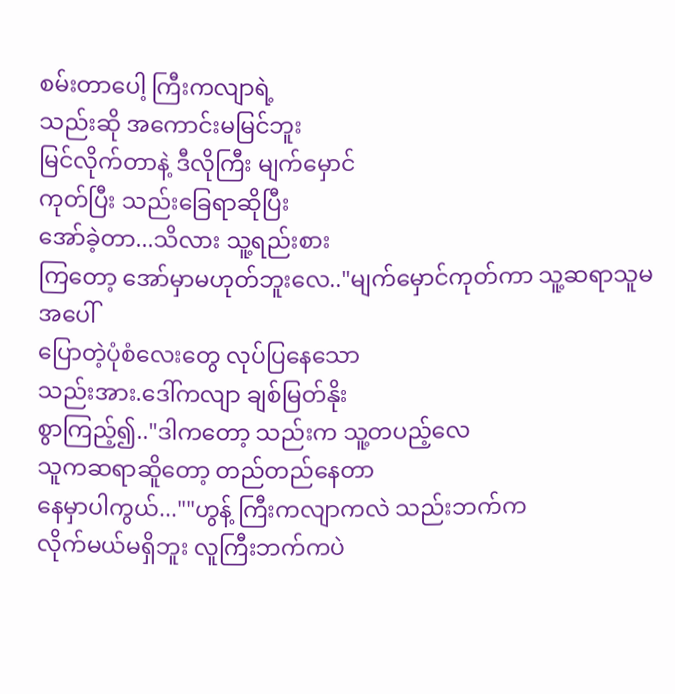စမ်းတာပေါ့ ကြီးကလျာရဲ့
သည်းဆို အကောင်းမမြင်ဘူး
မြင်လိုက်တာနဲ့ ဒီလိုကြီး မျက်မှောင်
ကုတ်ပြီး သည်းခြေရာဆိုပြီး
အော်ခဲ့တာ...သိလား သူ့ရည်းစား
ကြတော့ အော်မှာမဟုတ်ဘူးလေ.."မျက်မှောင်ကုတ်ကာ သူ့ဆရာသူမအပေါ်
ပြောတဲ့ပုံစံလေးတွေ လုပ်ပြနေသော
သည်းအား.ဒေါ်ကလျာ ချစ်မြတ်နိုး
စွာကြည့်၍.."ဒါကတော့ သည်းက သူ့တပည့်လေ
သူကဆရာဆိူတော့ တည်တည်နေတာ
နေမှာပါကွယ်...""ဟွန့် ကြီးကလျာကလဲ သည်းဘက်က
လိုက်မယ်မရှိဘူး လူကြီးဘက်ကပဲ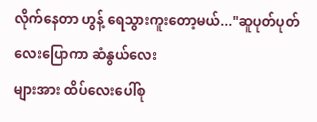လိုက်နေတာ ဟွန့် ရေသွားကူးတော့မယ်..."ဆူပုတ်ပုတ်လေးပြောကာ ဆံနွယ်လေး
များအား ထိပ်လေးပေါ်စု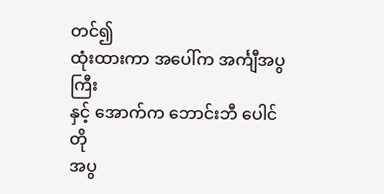တင်၍
ထုံးထားကာ အပေါ်က အင်္ကျီအပွကြီး
နှင့် အောက်က ဘောင်းဘီ ပေါင်တို
အပွ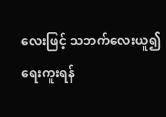လေးဖြင့် သဘက်လေးယူ၍
ရေးကူးရန်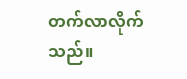တက်လာလိုက်သည်။